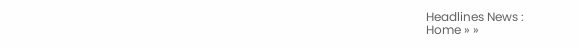Headlines News :
Home » »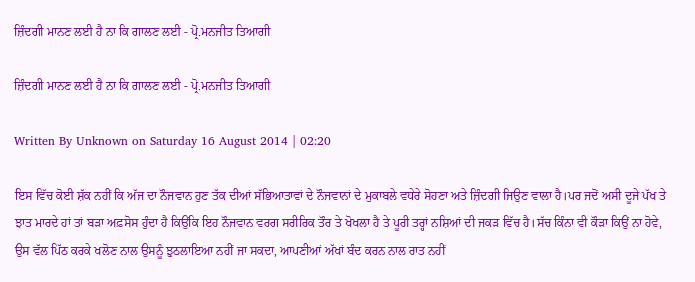ਜ਼ਿੰਦਗੀ ਮਾਨਣ ਲਈ ਹੈ ਨਾ ਕਿ ਗਾਲਣ ਲਈ - ਪ੍ਰੋ.ਮਨਜੀਤ ਤਿਆਗੀ

ਜ਼ਿੰਦਗੀ ਮਾਨਣ ਲਈ ਹੈ ਨਾ ਕਿ ਗਾਲਣ ਲਈ - ਪ੍ਰੋ.ਮਨਜੀਤ ਤਿਆਗੀ

Written By Unknown on Saturday 16 August 2014 | 02:20

ਇਸ ਵਿੱਚ ਕੋਈ ਸ਼ੱਕ ਨਹੀਂ ਕਿ ਅੱਜ ਦਾ ਨੌਜਵਾਨ ਹੁਣ ਤੱਕ ਦੀਆਂ ਸੱਭਿਆਤਾਵਾਂ ਦੇ ਨੌਜਵਾਨਾਂ ਦੇ ਮੁਕਾਬਲੇ ਵਧੇਰੇ ਸੋਹਣਾ ਅਤੇ ਜ਼ਿੰਦਗੀ ਜਿਉਣ ਵਾਲਾ ਹੈ।ਪਰ ਜਦੋਂ ਅਸੀ ਦੂਜੇ ਪੱਖ ਤੇ ਝਾਤ ਮਾਰਦੇ ਹਾਂ ਤਾਂ ਬੜਾ ਅਫ਼ਸੋਸ ਹੁੰਦਾ ਹੈ ਕਿਉਂਕਿ ਇਹ ਨੌਜਵਾਨ ਵਰਗ ਸਰੀਰਿਕ ਤੌਰ ਤੇ ਖੋਖਲਾ ਹੈ ਤੇ ਪੂਰੀ ਤਰ੍ਹਾਂ ਨਸ਼ਿਆਂ ਦੀ ਜਕੜ ਵਿੱਚ ਹੈ।ਸੱਚ ਕਿੰਨਾ ਵੀ ਕੌੜਾ ਕਿਉਂ ਨਾ ਹੋਵੇ, ਉਸ ਵੱਲ ਪਿੱਠ ਕਰਕੇ ਖਲੋਣ ਨਾਲ ਉਸਨੂੰ ਝੁਠਲਾਇਆ ਨਹੀਂ ਜਾ ਸਕਦਾ, ਆਪਣੀਆਂ ਅੱਖਾਂ ਬੰਦ ਕਰਨ ਨਾਲ ਰਾਤ ਨਹੀਂ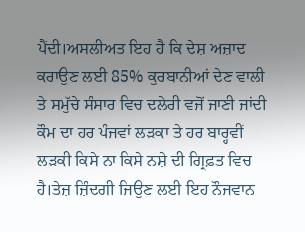ਪੈਂਦੀ।ਅਸਲੀਅਤ ਇਹ ਹੈ ਕਿ ਦੇਸ਼ ਅਜ਼ਾਦ ਕਰਾਉਣ ਲਈ 85% ਕੁਰਬਾਨੀਆਂ ਦੇਣ ਵਾਲੀ ਤੇ ਸਮੁੱਚੇ ਸੰਸਾਰ ਵਿਚ ਦਲੇਰੀ ਵਜੋਂ ਜਾਣੀ ਜਾਂਦੀ ਕੌਮ ਦਾ ਹਰ ਪੰਜਵਾਂ ਲੜਕਾ ਤੇ ਹਰ ਬਾਰ੍ਹਵੀਂ ਲੜਕੀ ਕਿਸੇ ਨਾ ਕਿਸੇ ਨਸ਼ੇ ਦੀ ਗ੍ਰਿਫ਼ਤ ਵਿਚ ਹੈ।ਤੇਜ਼ ਜ਼ਿੰਦਗੀ ਜਿਉਣ ਲਈ ਇਹ ਨੌਜਵਾਨ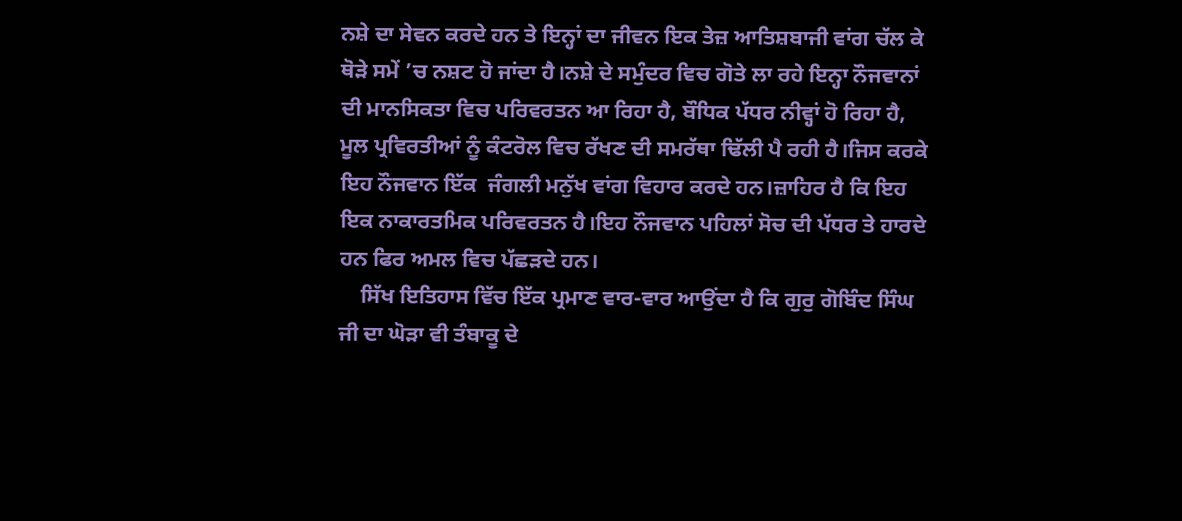ਨਸ਼ੇ ਦਾ ਸੇਵਨ ਕਰਦੇ ਹਨ ਤੇ ਇਨ੍ਹਾਂ ਦਾ ਜੀਵਨ ਇਕ ਤੇਜ਼ ਆਤਿਸ਼ਬਾਜੀ ਵਾਂਗ ਚੱਲ ਕੇ ਥੋੜੇ ਸਮੇਂ ’ਚ ਨਸ਼ਟ ਹੋ ਜਾਂਦਾ ਹੈ।ਨਸ਼ੇ ਦੇ ਸਮੁੰਦਰ ਵਿਚ ਗੋਤੇ ਲਾ ਰਹੇ ਇਨ੍ਹਾ ਨੌਜਵਾਨਾਂ ਦੀ ਮਾਨਸਿਕਤਾ ਵਿਚ ਪਰਿਵਰਤਨ ਆ ਰਿਹਾ ਹੈ, ਬੌਧਿਕ ਪੱਧਰ ਨੀਵ੍ਹਾਂ ਹੋ ਰਿਹਾ ਹੈ, ਮੂਲ ਪ੍ਰਵਿਰਤੀਆਂ ਨੂੰ ਕੰਟਰੋਲ ਵਿਚ ਰੱਖਣ ਦੀ ਸਮਰੱਥਾ ਢਿੱਲੀ ਪੈ ਰਹੀ ਹੈ।ਜਿਸ ਕਰਕੇ ਇਹ ਨੌਜਵਾਨ ਇੱਕ  ਜੰਗਲੀ ਮਨੁੱਖ ਵਾਂਗ ਵਿਹਾਰ ਕਰਦੇ ਹਨ।ਜ਼ਾਹਿਰ ਹੈ ਕਿ ਇਹ ਇਕ ਨਾਕਾਰਤਮਿਕ ਪਰਿਵਰਤਨ ਹੈ।ਇਹ ਨੌਜਵਾਨ ਪਹਿਲਾਂ ਸੋਚ ਦੀ ਪੱਧਰ ਤੇ ਹਾਰਦੇ ਹਨ ਫਿਰ ਅਮਲ ਵਿਚ ਪੱਛੜਦੇ ਹਨ।
    ਸਿੱਖ ਇਤਿਹਾਸ ਵਿੱਚ ਇੱਕ ਪ੍ਰਮਾਣ ਵਾਰ-ਵਾਰ ਆਉਂਦਾ ਹੈ ਕਿ ਗੁਰੁ ਗੋਬਿੰਦ ਸਿੰਘ ਜੀ ਦਾ ਘੋੜਾ ਵੀ ਤੰਬਾਕੂ ਦੇ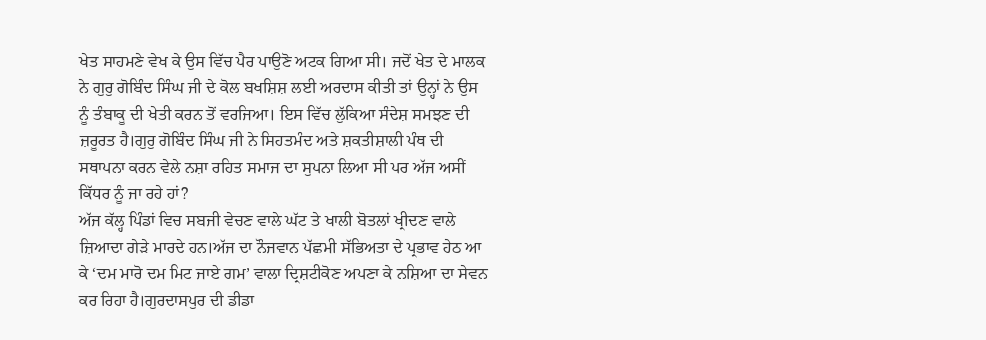ਖੇਤ ਸਾਹਮਣੇ ਵੇਖ ਕੇ ਉਸ ਵਿੱਚ ਪੈਰ ਪਾਉਣੋ ਅਟਕ ਗਿਆ ਸੀ। ਜਦੋਂ ਖੇਤ ਦੇ ਮਾਲਕ ਨੇ ਗੁਰੁ ਗੋਬਿੰਦ ਸਿੰਘ ਜੀ ਦੇ ਕੋਲ ਬਖਸ਼ਿਸ਼ ਲਈ ਅਰਦਾਸ ਕੀਤੀ ਤਾਂ ਉਨ੍ਹਾਂ ਨੇ ਉਸ ਨੂੰ ਤੰਬਾਕੂ ਦੀ ਖੇਤੀ ਕਰਨ ਤੋਂ ਵਰਜਿਆ। ਇਸ ਵਿੱਚ ਲੁੱਕਿਆ ਸੰਦੇਸ਼ ਸਮਝਣ ਦੀ ਜ਼ਰੂਰਤ ਹੈ।ਗੁਰੁ ਗੋਬਿੰਦ ਸਿੰਘ ਜੀ ਨੇ ਸਿਹਤਮੰਦ ਅਤੇ ਸ਼ਕਤੀਸ਼ਾਲੀ ਪੰਥ ਦੀ ਸਥਾਪਨਾ ਕਰਨ ਵੇਲੇ ਨਸ਼ਾ ਰਹਿਤ ਸਮਾਜ ਦਾ ਸੁਪਨਾ ਲਿਆ ਸੀ ਪਰ ਅੱਜ ਅਸੀਂ ਕਿੱਧਰ ਨੂੰ ਜਾ ਰਹੇ ਹਾਂ?
ਅੱਜ ਕੱਲ੍ਹ ਪਿੰਡਾਂ ਵਿਚ ਸਬਜੀ ਵੇਚਣ ਵਾਲੇ ਘੱਟ ਤੇ ਖਾਲੀ ਬੋਤਲਾਂ ਖ੍ਰੀਦਣ ਵਾਲੇ ਜ਼ਿਆਦਾ ਗੇੜੇ ਮਾਰਦੇ ਹਨ।ਅੱਜ ਦਾ ਨੌਜਵਾਨ ਪੱਛਮੀ ਸੱਭਿਅਤਾ ਦੇ ਪ੍ਰਭਾਵ ਹੇਠ ਆ ਕੇ ‘ਦਮ ਮਾਰੋ ਦਮ ਮਿਟ ਜਾਏ ਗਮ’ ਵਾਲਾ ਦ੍ਰਿਸ਼ਟੀਕੋਣ ਅਪਣਾ ਕੇ ਨਸ਼ਿਆ ਦਾ ਸੇਵਨ ਕਰ ਰਿਹਾ ਹੈ।ਗੁਰਦਾਸਪੁਰ ਦੀ ਡੀਡਾ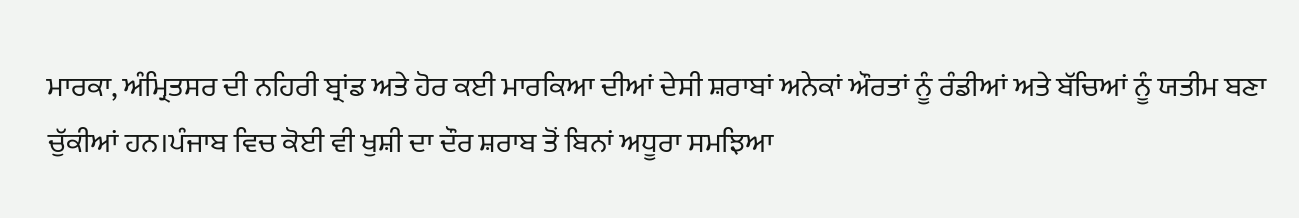ਮਾਰਕਾ, ਅੰਮ੍ਰਿਤਸਰ ਦੀ ਨਹਿਰੀ ਬ੍ਰਾਂਡ ਅਤੇ ਹੋਰ ਕਈ ਮਾਰਕਿਆ ਦੀਆਂ ਦੇਸੀ ਸ਼ਰਾਬਾਂ ਅਨੇਕਾਂ ਔਰਤਾਂ ਨੂੰ ਰੰਡੀਆਂ ਅਤੇ ਬੱਚਿਆਂ ਨੂੰ ਯਤੀਮ ਬਣਾ ਚੁੱਕੀਆਂ ਹਨ।ਪੰਜਾਬ ਵਿਚ ਕੋਈ ਵੀ ਖੁਸ਼ੀ ਦਾ ਦੌਰ ਸ਼ਰਾਬ ਤੋਂ ਬਿਨਾਂ ਅਧੂਰਾ ਸਮਝਿਆ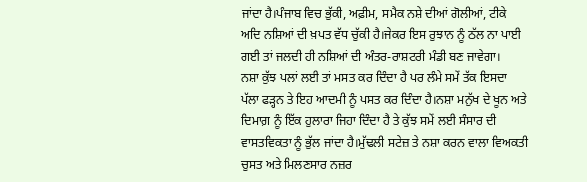ਜਾਂਦਾ ਹੈ।ਪੰਜਾਬ ਵਿਚ ਭੁੱਕੀ, ਅਫ਼ੀਮ, ਸਮੈਕ ਨਸ਼ੇ ਦੀਆਂ ਗੋਲੀਆਂ, ਟੀਕੇ ਅਦਿ ਨਸ਼ਿਆਂ ਦੀ ਖ਼ਪਤ ਵੱਧ ਚੁੱਕੀ ਹੈ।ਜੇਕਰ ਇਸ ਰੁਝਾਨ ਨੂੰ ਠੱਲ ਨਾ ਪਾਈ ਗਈ ਤਾਂ ਜਲਦੀ ਹੀ ਨਸ਼ਿਆਂ ਦੀ ਅੰਤਰ-ਰਾਸ਼ਟਰੀ ਮੰਡੀ ਬਣ ਜਾਵੇਗਾ।
ਨਸ਼ਾ ਕੁੱਝ ਪਲਾਂ ਲਈ ਤਾਂ ਮਸਤ ਕਰ ਦਿੰਦਾ ਹੈ ਪਰ ਲੰਮੇ ਸਮੇਂ ਤੱਕ ਇਸਦਾ ਪੱਲਾ ਫੜ੍ਹਨ ਤੇ ਇਹ ਆਦਮੀ ਨੂੰ ਪਸਤ ਕਰ ਦਿੰਦਾ ਹੈ।ਨਸ਼ਾ ਮਨੁੱਖ ਦੇ ਖੂਨ ਅਤੇ ਦਿਮਾਗ਼ ਨੂੰ ਇੱਕ ਹੁਲਾਰਾ ਜਿਹਾ ਦਿੰਦਾ ਹੈ ਤੇ ਕੁੱਝ ਸਮੇਂ ਲਈ ਸੰਸਾਰ ਦੀ ਵਾਸਤਵਿਕਤਾ ਨੂੰ ਭੁੱਲ ਜਾਂਦਾ ਹੈ।ਮੁੱਢਲੀ ਸਟੇਜ਼ ਤੇ ਨਸ਼ਾ ਕਰਨ ਵਾਲਾ ਵਿਅਕਤੀ ਚੁਸਤ ਅਤੇ ਮਿਲਣਸਾਰ ਨਜ਼ਰ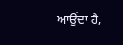ਆਉਂਦਾ ਹੈ,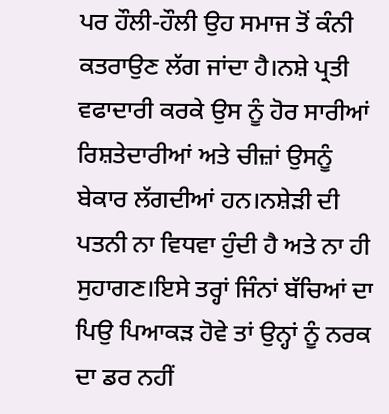ਪਰ ਹੌਲੀ-ਹੌਲੀ ਉਹ ਸਮਾਜ ਤੋਂ ਕੰਨੀ ਕਤਰਾਉਣ ਲੱਗ ਜਾਂਦਾ ਹੈ।ਨਸ਼ੇ ਪ੍ਰਤੀ ਵਫਾਦਾਰੀ ਕਰਕੇ ਉਸ ਨੂੰ ਹੋਰ ਸਾਰੀਆਂ ਰਿਸ਼ਤੇਦਾਰੀਆਂ ਅਤੇ ਚੀਜ਼ਾਂ ਉਸਨੂੰ ਬੇਕਾਰ ਲੱਗਦੀਆਂ ਹਨ।ਨਸ਼ੇੜੀ ਦੀ ਪਤਨੀ ਨਾ ਵਿਧਵਾ ਹੁੰਦੀ ਹੈ ਅਤੇ ਨਾ ਹੀ ਸੁਹਾਗਣ।ਇਸੇ ਤਰ੍ਹਾਂ ਜਿੰਨਾਂ ਬੱਚਿਆਂ ਦਾ ਪਿਉ ਪਿਆਕੜ ਹੋਵੇ ਤਾਂ ਉਨ੍ਹਾਂ ਨੂੰ ਨਰਕ ਦਾ ਡਰ ਨਹੀਂ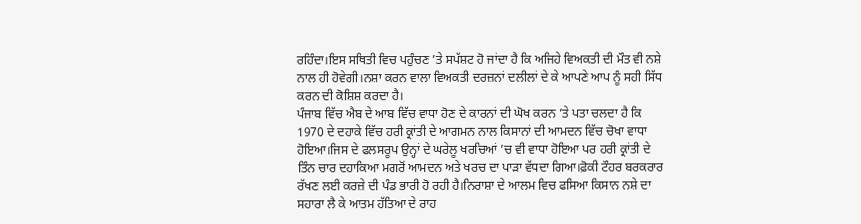ਰਹਿੰਦਾ।ਇਸ ਸਥਿਤੀ ਵਿਚ ਪਹੁੰਚਣ ’ਤੇ ਸਪੱਸ਼ਟ ਹੋ ਜਾਂਦਾ ਹੈ ਕਿ ਅਜਿਹੇ ਵਿਅਕਤੀ ਦੀ ਮੌਤ ਵੀ ਨਸ਼ੇ ਨਾਲ ਹੀ ਹੋਵੇਗੀ।ਨਸ਼ਾ ਕਰਨ ਵਾਲਾ ਵਿਅਕਤੀ ਦਰਜ਼ਨਾਂ ਦਲੀਲਾਂ ਦੇ ਕੇ ਆਪਣੇ ਆਪ ਨੂੰ ਸਹੀ ਸਿੱਧ ਕਰਨ ਦੀ ਕੋਸ਼ਿਸ਼ ਕਰਦਾ ਹੈ।
ਪੰਜਾਬ ਵਿੱਚ ਐਬ ਦੇ ਆਬ ਵਿੱਚ ਵਾਧਾ ਹੋਣ ਦੇ ਕਾਰਨਾਂ ਦੀ ਘੋਖ ਕਰਨ ’ਤੇ ਪਤਾ ਚਲਦਾ ਹੈ ਕਿ 1970 ਦੇ ਦਹਾਕੇ ਵਿੱਚ ਹਰੀ ਕ੍ਰਾਂਤੀ ਦੇ ਆਗਮਨ ਨਾਲ ਕਿਸਾਨਾਂ ਦੀ ਆਮਦਨ ਵਿੱਚ ਚੋਖਾ ਵਾਧਾ ਹੋਇਆ।ਜਿਸ ਦੇ ਫਲਸਰੂਪ ਉਨ੍ਹਾਂ ਦੇ ਘਰੇਲੂ ਖਰਚਿਆਂ ’ਚ ਵੀ ਵਾਧਾ ਹੋਇਆ ਪਰ ਹਰੀ ਕ੍ਰਾਂਤੀ ਦੇ ਤਿੰਨ ਚਾਰ ਦਹਾਕਿਆ ਮਗਰੋਂ ਆਮਦਨ ਅਤੇ ਖਰਚ ਦਾ ਪਾੜਾ ਵੱਧਦਾ ਗਿਆ।ਫ਼ੋਕੀ ਟੌਹਰ ਬਰਕਰਾਰ ਰੱਖਣ ਲਈ ਕਰਜ਼ੇ ਦੀ ਪੰਡ ਭਾਰੀ ਹੋ ਰਹੀ ਹੈ।ਨਿਰਾਸ਼ਾ ਦੇ ਆਲਮ ਵਿਚ ਫਸਿਆ ਕਿਸਾਨ ਨਸ਼ੇ ਦਾ ਸਹਾਰਾ ਲੈ ਕੇ ਆਤਮ ਹੱਤਿਆ ਦੇ ਰਾਹ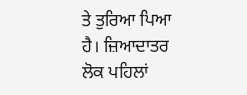ਤੇ ਤੁਰਿਆ ਪਿਆ ਹੈ। ਜ਼ਿਆਦਾਤਰ ਲੋਕ ਪਹਿਲਾਂ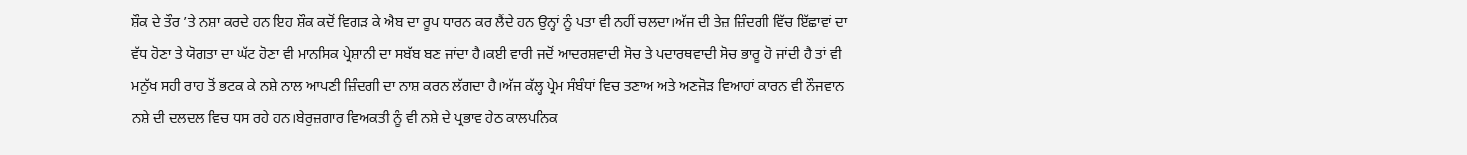ਸ਼ੌਕ ਦੇ ਤੌਰ ’ਤੇ ਨਸ਼ਾ ਕਰਦੇ ਹਨ ਇਹ ਸ਼ੌਕ ਕਦੋਂ ਵਿਗੜ ਕੇ ਐਬ ਦਾ ਰੂਪ ਧਾਰਨ ਕਰ ਲੈਂਦੇ ਹਨ ਉਨ੍ਹਾਂ ਨੂੰ ਪਤਾ ਵੀ ਨਹੀਂ ਚਲਦਾ।ਅੱਜ ਦੀ ਤੇਜ਼ ਜ਼ਿੰਦਗੀ ਵਿੱਚ ਇੱਛਾਵਾਂ ਦਾ ਵੱਧ ਹੋਣਾ ਤੇ ਯੋਗਤਾ ਦਾ ਘੱਟ ਹੋਣਾ ਵੀ ਮਾਨਸਿਕ ਪ੍ਰੇਸ਼ਾਨੀ ਦਾ ਸਬੱਬ ਬਣ ਜਾਂਦਾ ਹੈ।ਕਈ ਵਾਰੀ ਜਦੋਂ ਆਦਰਸ਼ਵਾਦੀ ਸੋਚ ਤੇ ਪਦਾਰਥਵਾਦੀ ਸੋਚ ਭਾਰੂ ਹੋ ਜਾਂਦੀ ਹੈ ਤਾਂ ਵੀ ਮਨੁੱਖ ਸਹੀ ਰਾਹ ਤੋਂ ਭਟਕ ਕੇ ਨਸ਼ੇ ਨਾਲ ਆਪਣੀ ਜ਼ਿੰਦਗੀ ਦਾ ਨਾਸ਼ ਕਰਨ ਲੱਗਦਾ ਹੈ।ਅੱਜ ਕੱਲ੍ਹ ਪ੍ਰੇਮ ਸੰਬੰਧਾਂ ਵਿਚ ਤਣਾਅ ਅਤੇ ਅਣਜੋੜ ਵਿਆਹਾਂ ਕਾਰਨ ਵੀ ਨੌਜਵਾਨ ਨਸ਼ੇ ਦੀ ਦਲਦਲ ਵਿਚ ਧਸ ਰਹੇ ਹਨ।ਬੇਰੁਜ਼ਗਾਰ ਵਿਅਕਤੀ ਨੂੰ ਵੀ ਨਸ਼ੇ ਦੇ ਪ੍ਰਭਾਵ ਹੇਠ ਕਾਲਪਨਿਕ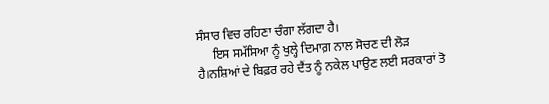ਸੰਸਾਰ ਵਿਚ ਰਹਿਣਾ ਚੰਗਾ ਲੱਗਦਾ ਹੈ।
     ਇਸ ਸਮੱਸਿਆ ਨੂੰ ਖੁਲ੍ਹੇ ਦਿਮਾਗ਼ ਨਾਲ ਸੋਚਣ ਦੀ ਲੋੜ ਹੈ।ਨਸ਼ਿਆਂ ਦੇ ਬਿਫ਼ਰ ਰਹੇ ਦੈਂਤ ਨੂੰ ਨਕੇਲ ਪਾਉਣ ਲਈ ਸਰਕਾਰਾਂ ਤੋ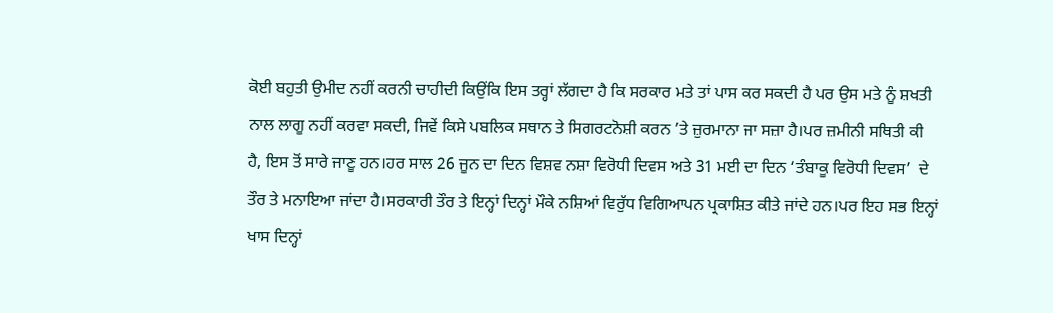ਕੋਈ ਬਹੁਤੀ ਉਮੀਦ ਨਹੀਂ ਕਰਨੀ ਚਾਹੀਦੀ ਕਿਉਂਕਿ ਇਸ ਤਰ੍ਹਾਂ ਲੱਗਦਾ ਹੈ ਕਿ ਸਰਕਾਰ ਮਤੇ ਤਾਂ ਪਾਸ ਕਰ ਸਕਦੀ ਹੈ ਪਰ ਉਸ ਮਤੇ ਨੂੰ ਸ਼ਖਤੀ ਨਾਲ ਲਾਗੂ ਨਹੀਂ ਕਰਵਾ ਸਕਦੀ, ਜਿਵੇਂ ਕਿਸੇ ਪਬਲਿਕ ਸਥਾਨ ਤੇ ਸਿਗਰਟਨੋਸ਼ੀ ਕਰਨ ’ਤੇ ਜ਼ੁਰਮਾਨਾ ਜਾ ਸਜ਼ਾ ਹੈ।ਪਰ ਜ਼ਮੀਨੀ ਸਥਿਤੀ ਕੀ ਹੈ, ਇਸ ਤੋਂ ਸਾਰੇ ਜਾਣੂ ਹਨ।ਹਰ ਸਾਲ 26 ਜੂਨ ਦਾ ਦਿਨ ਵਿਸ਼ਵ ਨਸ਼ਾ ਵਿਰੋਧੀ ਦਿਵਸ ਅਤੇ 31 ਮਈ ਦਾ ਦਿਨ ‘ਤੰਬਾਕੂ ਵਿਰੋਧੀ ਦਿਵਸ’  ਦੇ ਤੌਰ ਤੇ ਮਨਾਇਆ ਜਾਂਦਾ ਹੈ।ਸਰਕਾਰੀ ਤੌਰ ਤੇ ਇਨ੍ਹਾਂ ਦਿਨ੍ਹਾਂ ਮੌਕੇ ਨਸ਼ਿਆਂ ਵਿਰੁੱਧ ਵਿਗਿਆਪਨ ਪ੍ਰਕਾਸ਼ਿਤ ਕੀਤੇ ਜਾਂਦੇ ਹਨ।ਪਰ ਇਹ ਸਭ ਇਨ੍ਹਾਂ ਖਾਸ ਦਿਨ੍ਹਾਂ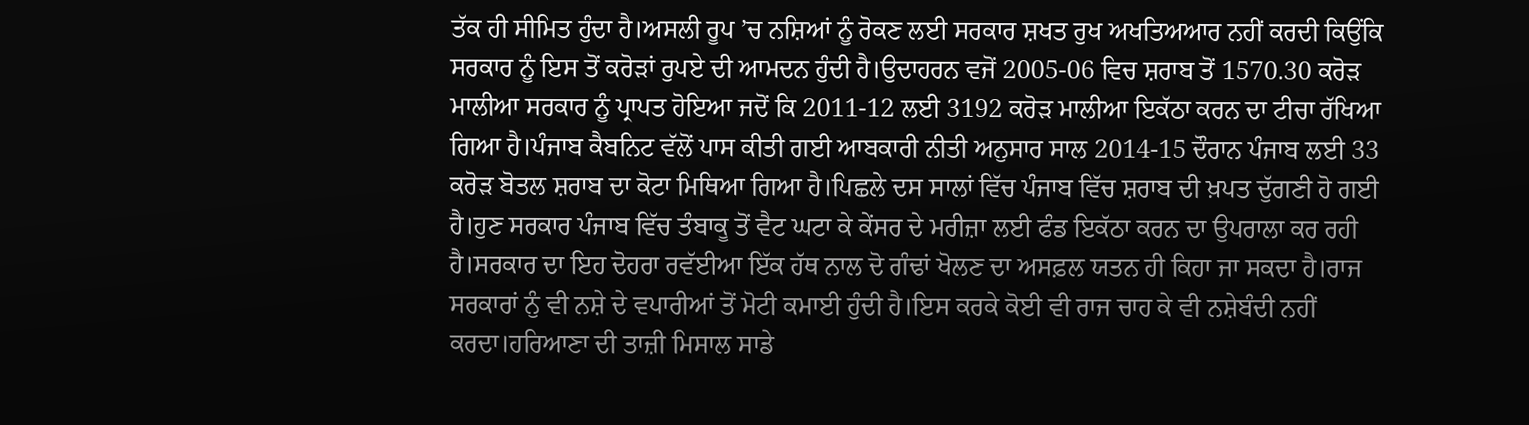ਤੱਕ ਹੀ ਸੀਮਿਤ ਹੁੰਦਾ ਹੈ।ਅਸਲੀ ਰੂਪ ’ਚ ਨਸ਼ਿਆਂ ਨੂੰ ਰੋਕਣ ਲਈ ਸਰਕਾਰ ਸ਼ਖਤ ਰੁਖ ਅਖਤਿਅਆਰ ਨਹੀਂ ਕਰਦੀ ਕਿਉਂਕਿ ਸਰਕਾਰ ਨੂੰ ਇਸ ਤੋਂ ਕਰੋੜਾਂ ਰੁਪਏ ਦੀ ਆਮਦਨ ਹੁੰਦੀ ਹੈ।ਉਦਾਹਰਨ ਵਜੋਂ 2005-06 ਵਿਚ ਸ਼ਰਾਬ ਤੋਂ 1570.30 ਕਰੋੜ ਮਾਲੀਆ ਸਰਕਾਰ ਨੂੰ ਪ੍ਰਾਪਤ ਹੋਇਆ ਜਦੋਂ ਕਿ 2011-12 ਲਈ 3192 ਕਰੋੜ ਮਾਲੀਆ ਇਕੱਠਾ ਕਰਨ ਦਾ ਟੀਚਾ ਰੱਖਿਆ ਗਿਆ ਹੈ।ਪੰਜਾਬ ਕੈਬਨਿਟ ਵੱਲੋਂ ਪਾਸ ਕੀਤੀ ਗਈ ਆਬਕਾਰੀ ਨੀਤੀ ਅਨੁਸਾਰ ਸਾਲ 2014-15 ਦੌਰਾਨ ਪੰਜਾਬ ਲਈ 33 ਕਰੋੜ ਬੋਤਲ ਸ਼ਰਾਬ ਦਾ ਕੋਟਾ ਮਿਥਿਆ ਗਿਆ ਹੈ।ਪਿਛਲੇ ਦਸ ਸਾਲਾਂ ਵਿੱਚ ਪੰਜਾਬ ਵਿੱਚ ਸ਼ਰਾਬ ਦੀ ਖ਼ਪਤ ਦੁੱਗਣੀ ਹੋ ਗਈ ਹੈ।ਹੁਣ ਸਰਕਾਰ ਪੰਜਾਬ ਵਿੱਚ ਤੰਬਾਕੂ ਤੋਂ ਵੈਟ ਘਟਾ ਕੇ ਕੇਂਸਰ ਦੇ ਮਰੀਜ਼ਾ ਲਈ ਫੰਡ ਇਕੱਠਾ ਕਰਨ ਦਾ ਉਪਰਾਲਾ ਕਰ ਰਹੀ ਹੈ।ਸਰਕਾਰ ਦਾ ਇਹ ਦੋਹਰਾ ਰਵੱਈਆ ਇੱਕ ਹੱਥ ਨਾਲ ਦੋ ਗੰਢਾਂ ਖੋਲਣ ਦਾ ਅਸਫ਼ਲ ਯਤਨ ਹੀ ਕਿਹਾ ਜਾ ਸਕਦਾ ਹੈ।ਰਾਜ ਸਰਕਾਰਾਂ ਨੁੰ ਵੀ ਨਸ਼ੇ ਦੇ ਵਪਾਰੀਆਂ ਤੋਂ ਮੋਟੀ ਕਮਾਈ ਹੁੰਦੀ ਹੈ।ਇਸ ਕਰਕੇ ਕੋਈ ਵੀ ਰਾਜ ਚਾਹ ਕੇ ਵੀ ਨਸ਼ੇਬੰਦੀ ਨਹੀਂ ਕਰਦਾ।ਹਰਿਆਣਾ ਦੀ ਤਾਜ਼ੀ ਮਿਸਾਲ ਸਾਡੇ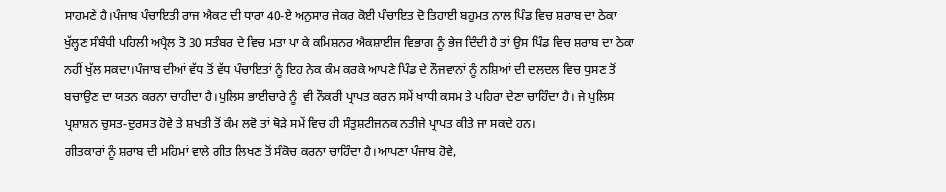ਸਾਹਮਣੇ ਹੈ।ਪੰਜਾਬ ਪੰਚਾਇਤੀ ਰਾਜ ਐਕਟ ਦੀ ਧਾਰਾ 40-ਏ ਅਨੁਸਾਰ ਜੇਕਰ ਕੋਈ ਪੰਚਾਇਤ ਦੋ ਤਿਹਾਈ ਬਹੁਮਤ ਨਾਲ ਪਿੰਡ ਵਿਚ ਸ਼ਰਾਬ ਦਾ ਠੇਕਾ ਖੁੱਲ੍ਹਣ ਸੰਬੰਧੀ ਪਹਿਲੀ ਅਪ੍ਰੈਲ ਤੋ 30 ਸਤੰਬਰ ਦੇ ਵਿਚ ਮਤਾ ਪਾ ਕੇ ਕਮਿਸ਼ਨਰ ਐਕਸ਼ਾਈਜ ਵਿਭਾਗ ਨੂੰ ਭੇਜ ਦਿੰਦੀ ਹੈ ਤਾਂ ਉਸ ਪਿੰਡ ਵਿਚ ਸ਼ਰਾਬ ਦਾ ਠੇਕਾ ਨਹੀਂ ਖੁੱਲ ਸਕਦਾ।ਪੰਜਾਬ ਦੀਆਂ ਵੱਧ ਤੋਂ ਵੱਧ ਪੰਚਾਇਤਾਂ ਨੂੰ ਇਹ ਨੇਕ ਕੰਮ ਕਰਕੇ ਆਪਣੇ ਪਿੰਡ ਦੇ ਨੌਜਵਾਨਾਂ ਨੂੰ ਨਸ਼ਿਆਂ ਦੀ ਦਲਦਲ ਵਿਚ ਧੁਸਣ ਤੋਂ ਬਚਾਉਣ ਦਾ ਯਤਨ ਕਰਨਾ ਚਾਹੀਦਾ ਹੈ।ਪੁਲਿਸ ਭਾਈਚਾਰੇ ਨੂੰ  ਵੀ ਨੌਕਰੀ ਪ੍ਰਾਪਤ ਕਰਨ ਸਮੇਂ ਖਾਧੀ ਕਸਮ ਤੇ ਪਹਿਰਾ ਦੇਣਾ ਚਾਹਿੰਦਾ ਹੈ। ਜੇ ਪੁਲਿਸ ਪ੍ਰਸ਼ਾਸ਼ਨ ਚੁਸਤ-ਦੁਰਸਤ ਹੋਵੇ ਤੇ ਸ਼ਖਤੀ ਤੋਂ ਕੰਮ ਲਵੋ ਤਾਂ ਥੋੜੇ ਸਮੇਂ ਵਿਚ ਹੀ ਸੰਤੁਸ਼ਟੀਜਨਕ ਨਤੀਜੇ ਪ੍ਰਾਪਤ ਕੀਤੇ ਜਾ ਸਕਦੇ ਹਨ।
ਗੀਤਕਾਰਾਂ ਨੂੰ ਸ਼ਰਾਬ ਦੀ ਮਹਿਮਾਂ ਵਾਲੇ ਗੀਤ ਲਿਖਣ ਤੋਂ ਸੰਕੋਚ ਕਰਨਾ ਚਾਹਿੰਦਾ ਹੈ।ਆਪਣਾ ਪੰਜਾਬ ਹੋਵੇ,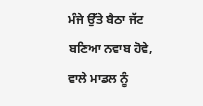ਮੰਜੇ ਉੱਤੇ ਬੈਠਾ ਜੱਟ ਬਣਿਆ ਨਵਾਬ ਹੋਵੇ, ਵਾਲੇ ਮਾਡਲ ਨੂੰ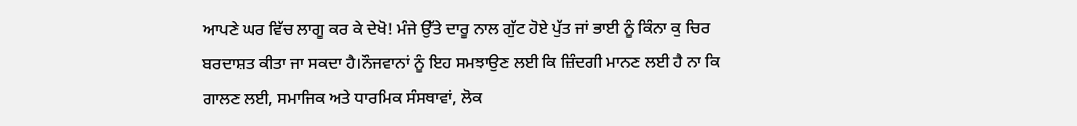ਆਪਣੇ ਘਰ ਵਿੱਚ ਲਾਗੂ ਕਰ ਕੇ ਦੇਖੋ! ਮੰਜੇ ਉੱਤੇ ਦਾਰੂ ਨਾਲ ਗੁੱਟ ਹੋਏ ਪੁੱਤ ਜਾਂ ਭਾਈ ਨੂੰ ਕਿੰਨਾ ਕੁ ਚਿਰ ਬਰਦਾਸ਼ਤ ਕੀਤਾ ਜਾ ਸਕਦਾ ਹੈ।ਨੌਜਵਾਨਾਂ ਨੂੰ ਇਹ ਸਮਝਾਉਣ ਲਈ ਕਿ ਜ਼ਿੰਦਗੀ ਮਾਨਣ ਲਈ ਹੈ ਨਾ ਕਿ ਗਾਲਣ ਲਈ, ਸਮਾਜਿਕ ਅਤੇ ਧਾਰਮਿਕ ਸੰਸਥਾਵਾਂ, ਲੋਕ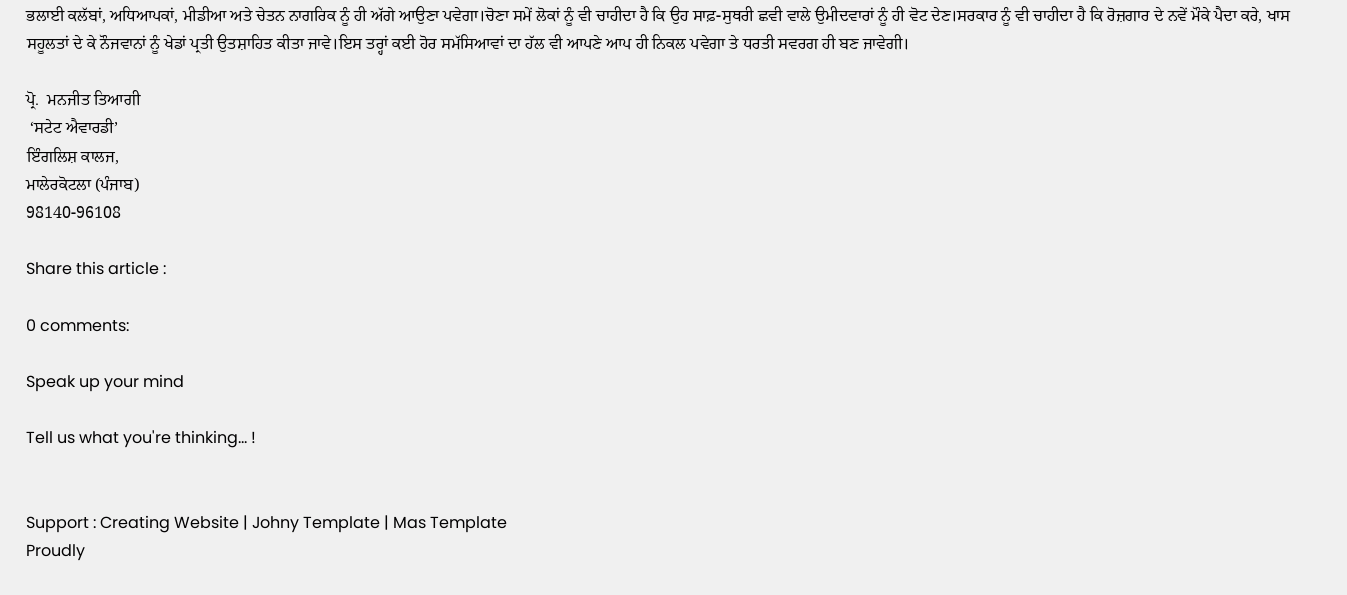ਭਲਾਈ ਕਲੱਬਾਂ, ਅਧਿਆਪਕਾਂ, ਮੀਡੀਆ ਅਤੇ ਚੇਤਨ ਨਾਗਰਿਕ ਨੂੰ ਹੀ ਅੱਗੇ ਆਉਣਾ ਪਵੇਗਾ।ਚੋਣਾ ਸਮੇਂ ਲੋਕਾਂ ਨੂੰ ਵੀ ਚਾਹੀਦਾ ਹੈ ਕਿ ਉਹ ਸਾਫ਼-ਸੁਥਰੀ ਛਵੀ ਵਾਲੇ ਉਮੀਦਵਾਰਾਂ ਨੂੰ ਹੀ ਵੋਟ ਦੇਣ।ਸਰਕਾਰ ਨੂੰ ਵੀ ਚਾਹੀਦਾ ਹੈ ਕਿ ਰੋਜ਼ਗਾਰ ਦੇ ਨਵੇਂ ਮੌਕੇ ਪੈਦਾ ਕਰੇ, ਖਾਸ ਸਹੂਲਤਾਂ ਦੇ ਕੇ ਨੌਜਵਾਨਾਂ ਨੂੰ ਖੇਡਾਂ ਪ੍ਰਤੀ ਉਤਸ਼ਾਹਿਤ ਕੀਤਾ ਜਾਵੇ।ਇਸ ਤਰ੍ਹਾਂ ਕਈ ਹੋਰ ਸਮੱਸਿਆਵਾਂ ਦਾ ਹੱਲ ਵੀ ਆਪਣੇ ਆਪ ਹੀ ਨਿਕਲ ਪਵੇਗਾ ਤੇ ਧਰਤੀ ਸਵਰਗ ਹੀ ਬਣ ਜਾਵੇਗੀ।

ਪ੍ਰੋ.  ਮਨਜੀਤ ਤਿਆਗੀ
 ‘ਸਟੇਟ ਐਵਾਰਡੀ’
ਇੰਗਲਿਸ਼ ਕਾਲਜ,
ਮਾਲੇਰਕੋਟਲਾ (ਪੰਜਾਬ)
98140-96108

Share this article :

0 comments:

Speak up your mind

Tell us what you're thinking... !


Support : Creating Website | Johny Template | Mas Template
Proudly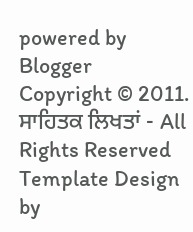powered by Blogger
Copyright © 2011. ਸਾਹਿਤਕ ਲਿਖਤਾਂ - All Rights Reserved
Template Design by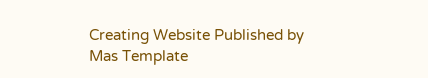Creating Website Published by Mas Template